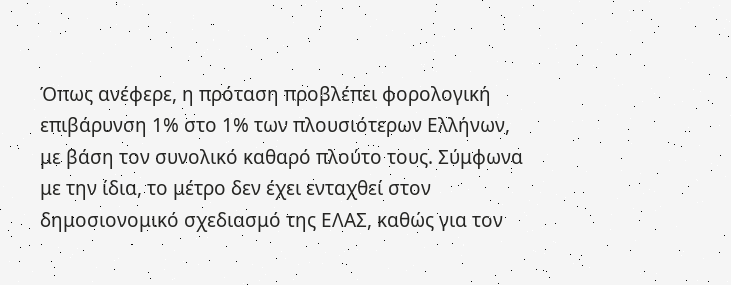Όπως ανέφερε, η πρόταση προβλέπει φορολογική επιβάρυνση 1% στο 1% των πλουσιότερων Ελλήνων, με βάση τον συνολικό καθαρό πλούτο τους. Σύμφωνα με την ίδια, το μέτρο δεν έχει ενταχθεί στον δημοσιονομικό σχεδιασμό της ΕΛΑΣ, καθώς για τον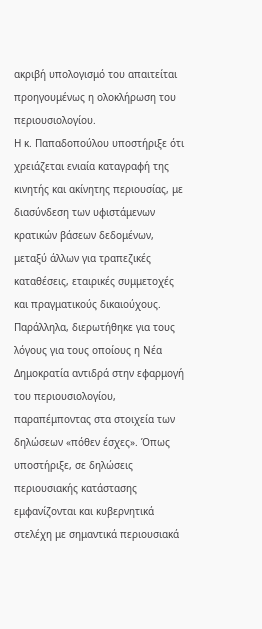ακριβή υπολογισμό του απαιτείται προηγουμένως η ολοκλήρωση του περιουσιολογίου.
Η κ. Παπαδοπούλου υποστήριξε ότι χρειάζεται ενιαία καταγραφή της κινητής και ακίνητης περιουσίας, με διασύνδεση των υφιστάμενων κρατικών βάσεων δεδομένων, μεταξύ άλλων για τραπεζικές καταθέσεις, εταιρικές συμμετοχές και πραγματικούς δικαιούχους.
Παράλληλα, διερωτήθηκε για τους λόγους για τους οποίους η Νέα Δημοκρατία αντιδρά στην εφαρμογή του περιουσιολογίου, παραπέμποντας στα στοιχεία των δηλώσεων «πόθεν έσχες». Όπως υποστήριξε, σε δηλώσεις περιουσιακής κατάστασης εμφανίζονται και κυβερνητικά στελέχη με σημαντικά περιουσιακά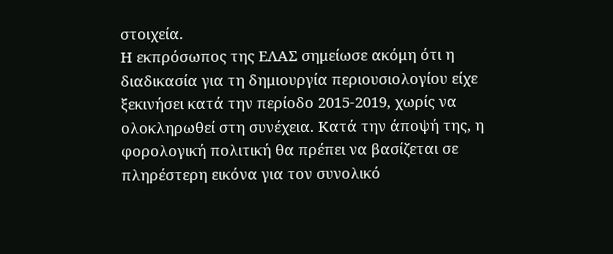στοιχεία.
Η εκπρόσωπος της ΕΛΑΣ σημείωσε ακόμη ότι η διαδικασία για τη δημιουργία περιουσιολογίου είχε ξεκινήσει κατά την περίοδο 2015-2019, χωρίς να ολοκληρωθεί στη συνέχεια. Κατά την άποψή της, η φορολογική πολιτική θα πρέπει να βασίζεται σε πληρέστερη εικόνα για τον συνολικό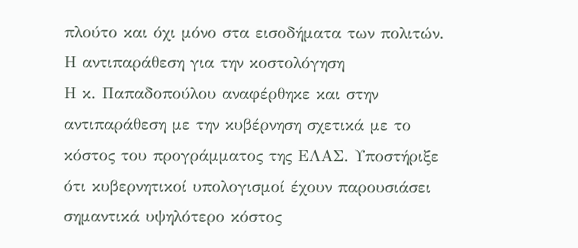πλούτο και όχι μόνο στα εισοδήματα των πολιτών.
Η αντιπαράθεση για την κοστολόγηση
Η κ. Παπαδοπούλου αναφέρθηκε και στην αντιπαράθεση με την κυβέρνηση σχετικά με το κόστος του προγράμματος της ΕΛΑΣ. Υποστήριξε ότι κυβερνητικοί υπολογισμοί έχουν παρουσιάσει σημαντικά υψηλότερο κόστος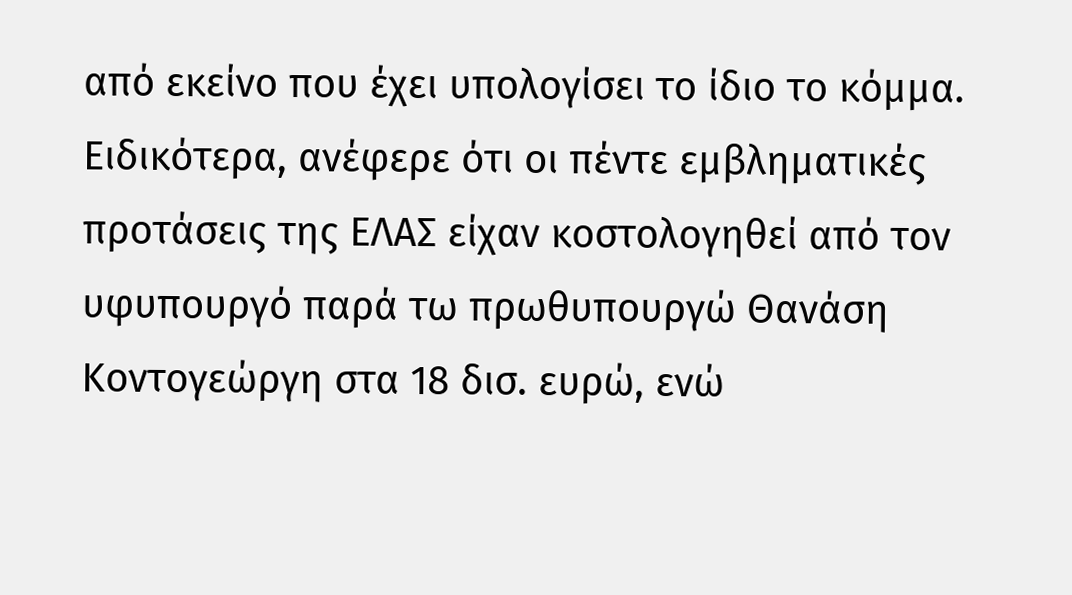από εκείνο που έχει υπολογίσει το ίδιο το κόμμα.
Ειδικότερα, ανέφερε ότι οι πέντε εμβληματικές προτάσεις της ΕΛΑΣ είχαν κοστολογηθεί από τον υφυπουργό παρά τω πρωθυπουργώ Θανάση Κοντογεώργη στα 18 δισ. ευρώ, ενώ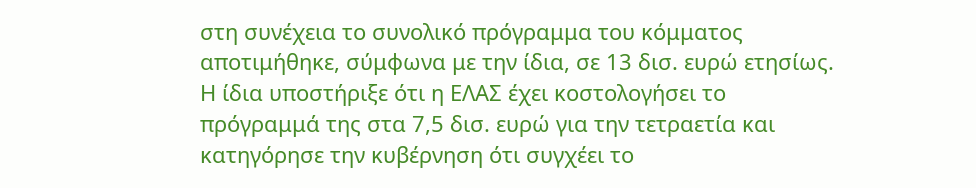στη συνέχεια το συνολικό πρόγραμμα του κόμματος αποτιμήθηκε, σύμφωνα με την ίδια, σε 13 δισ. ευρώ ετησίως.
Η ίδια υποστήριξε ότι η ΕΛΑΣ έχει κοστολογήσει το πρόγραμμά της στα 7,5 δισ. ευρώ για την τετραετία και κατηγόρησε την κυβέρνηση ότι συγχέει το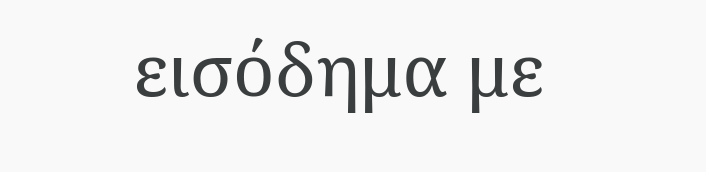εισόδημα με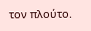τον πλούτο.